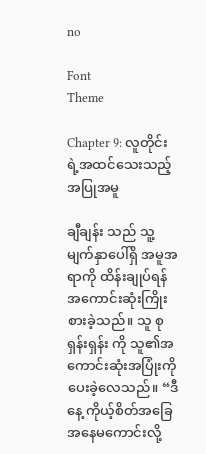no

Font
Theme

Chapter 9: လူတိုင်းရဲ့အထင်သေးသည့်အပြုအမူ

ချီချန်း သည် သူ့မျက်နှာပေါ်ရှိ အမူအရာကို ထိန်းချုပ်ရန် အကောင်းဆုံးကြိုးစားခဲ့သည်။ သူ စုရှန်းရှန်း ကို သူ၏အကောင်းဆုံးအပြုံးကို ပေးခဲ့လေသည်။ “ဒီနေ့ ကိုယ့်စိတ်အခြေအနေမကောင်းလို့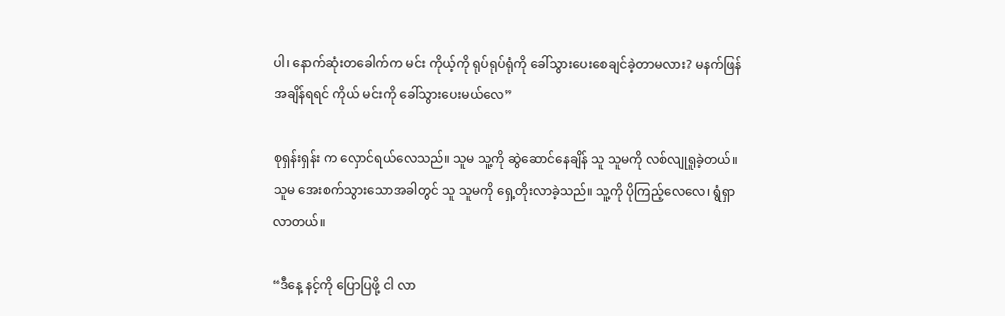ပါ၊ နောက်ဆုံးတခေါက်က မင်း ကိုယ့်ကို ရုပ်ရုပ်ရုံကို ခေါ်သွားပေးစေချင်ခဲ့တာမလား? မနက်ဖြန်အချိန်ရရင် ကိုယ် မင်းကို ခေါ်သွားပေးမယ်လေ”

စုရှန်းရှန်း က လှောင်ရယ်လေသည်။ သူမ သူ့ကို ဆွဲဆောင်နေချိန် သူ သူမကို လစ်လျုရူခဲ့တယ်။ သူမ အေးစက်သွားသောအခါတွင် သူ သူမကို ရှေ့တိုးလာခဲ့သည်။ သူ့ကို ပိုကြည့်လေလေ၊ ရွံရှာလာတယ်။

“ဒီနေ့ နင့်ကို ပြောပြဖို့ ငါ လာ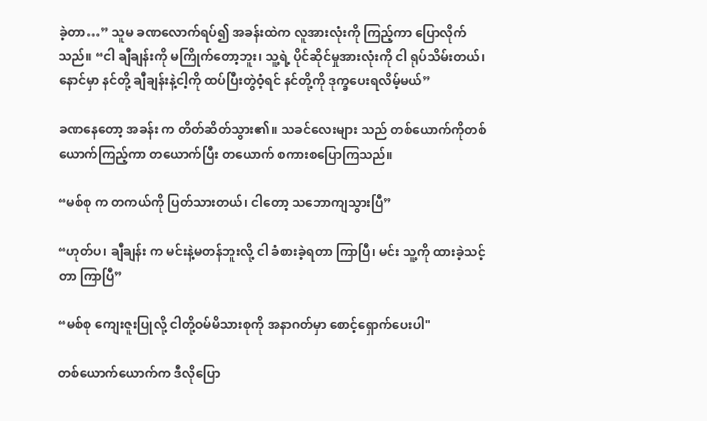ခဲ့တာ…” သူမ ခဏလောက်ရပ်၍ အခန်းထဲက လူအားလုံးကို ကြည့်ကာ ပြောလိုက်သည်။ “ငါ ချီချန်းကို မကြိုက်တော့ဘူး၊ သူ့ရဲ့ ပိုင်ဆိုင်မှုအားလုံးကို ငါ ရုပ်သိမ်းတယ်၊ နောင်မှာ နင်တို့ ချီချန်းနဲ့ငါ့ကို ထပ်ပြီးတွဲဝံ့ရင် နင်တို့ကို ဒုက္ခပေးရလိမ့်မယ်”

ခဏနေတော့ အခန်း က တိတ်ဆိတ်သွား၏။ သခင်လေးများ သည် တစ်ယောက်ကိုတစ်ယောက်ကြည့်ကာ တယောက်ပြီး တယောက် စကားစပြောကြသည်။

“မစ်စု က တကယ်ကို ပြတ်သားတယ်၊ ငါတော့ သဘောကျသွားပြီ”

“ဟုတ်ပ၊ ချီချန်း က မင်းနဲ့မတန်ဘူးလို့ ငါ ခံစားခဲ့ရတာ ကြာပြီ၊ မင်း သူ့ကို ထားခဲ့သင့်တာ ကြာပြီ”

“မစ်စု ကျေးဇူးပြုလို့ ငါတို့ဝမ်မိသားစုကို အနာဂတ်မှာ စောင့်ရှောက်ပေးပါ"

တစ်ယောက်ယောက်က ဒီလိုပြော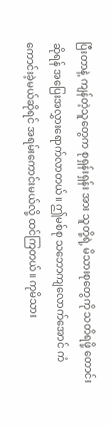ပြီးတာနဲ့ ကျန်တဲ့သူတွေက စုရှန်းရှန်း အား သူတို့ရဲ့ မိသားစုတွေကို သတိရဖို့ တောင်းဆိုရန် အပြေးအလွှားရောက်လာတယ်။ ဤမစ်စု သဘောကျလောက်အောင် ကံကောင်းခဲ့မယ်ဆိုရင် အရမ်းကောင်းမယ်လို့ ထင်ကြတယ်။ ကုမိသား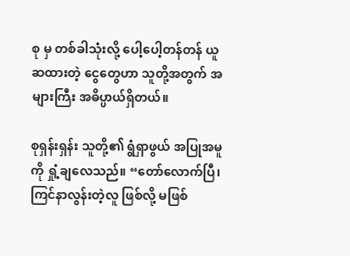စု မှ တစ်ခါသုံးလို့ ပေါ့ပေါ့တန်တန် ယူဆထားတဲ့ ငွေတွေဟာ သူတို့အတွက် အများကြီး အဓိပ္ပာယ်ရှိတယ်။

စုရှန်းရှန်း သူတို့၏ ရွံရှာဖွယ် အပြုအမူကို ရှုံ့ချလေသည်။ “တော်လောက်ပြီ၊ ကြင်နာလွန်းတဲ့လူ ဖြစ်လို့ မဖြစ်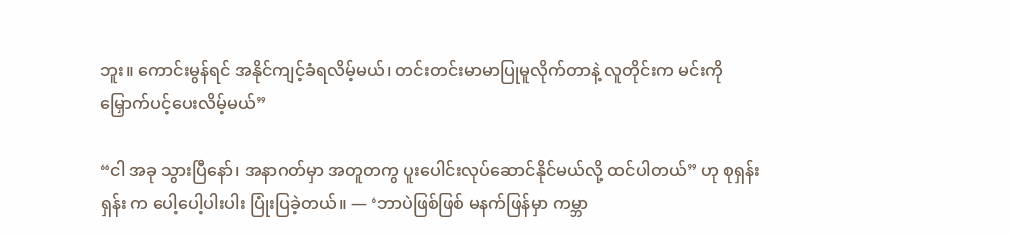ဘူး။ ကောင်းမွန်ရင် အနိုင်ကျင့်ခံရလိမ့်မယ်၊ တင်းတင်းမာမာပြုမူလိုက်တာနဲ့ လူတိုင်းက မင်းကို မြှောက်ပင့်ပေးလိမ့်မယ်”

“ငါ အခု သွားပြီနော်၊ အနာဂတ်မှာ အတူတကွ ပူးပေါင်းလုပ်ဆောင်နိုင်မယ်လို့ ထင်ပါတယ်” ဟု စုရှန်းရှန်း က ပေါ့ပေါ့ပါးပါး ပြုံးပြခဲ့တယ်။ — ‘ဘာပဲဖြစ်ဖြစ် မနက်ဖြန်မှာ ကမ္ဘာ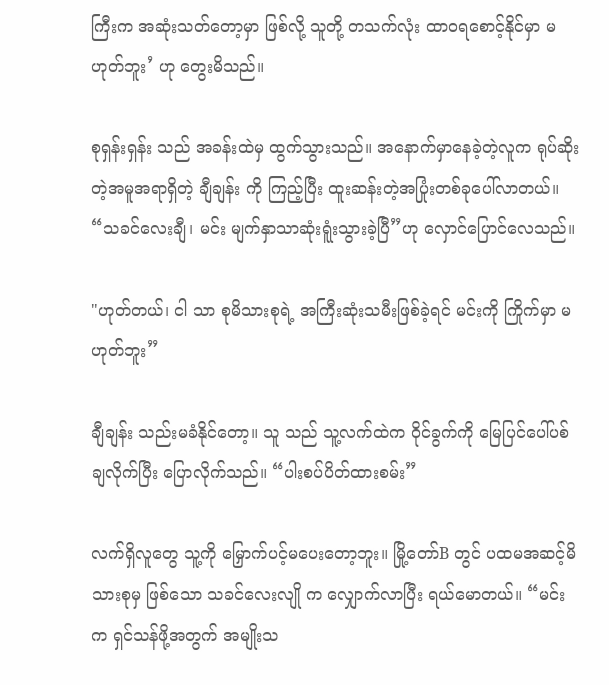ကြီးက အဆုံးသတ်တော့မှာ ဖြစ်လို့ သူတို့ တသက်လုံး ထာဝရစောင့်နိုင်မှာ မဟုတ်ဘူး’ ဟု တွေးမိသည်။

စုရှန်းရှန်း သည် အခန်းထဲမှ ထွက်သွားသည်။ အနောက်မှာနေခဲ့တဲ့လူက ရုပ်ဆိုးတဲ့အမူအရာရှိတဲ့ ချီချန်း ကို ကြည့်ပြီး ထူးဆန်းတဲ့အပြုံးတစ်ခုပေါ်လာတယ်။ “သခင်လေးချီ၊ မင်း မျက်နှာသာဆုံးရူံးသွားခဲ့ပြီ”ဟု လှောင်ပြောင်လေသည်။

"ဟုတ်တယ်၊ ငါ သာ စုမိသားစုရဲ့ အကြီးဆုံးသမီးဖြစ်ခဲ့ရင် မင်းကို ကြိုက်မှာ မဟုတ်ဘူး”

ချီချန်း သည်းမခံနိုင်တော့။ သူ သည် သူ့လက်ထဲက ဝိုင်ခွက်ကို မြေပြင်ပေါ်ပစ်ချလိုက်ပြီး ပြောလိုက်သည်။ “ပါးစပ်ပိတ်ထားစမ်း”

လက်ရှိလူတွေ သူ့ကို မြှောက်ပင့်မပေးတော့ဘူး။ မြို့တော်B တွင် ပထမအဆင့်မိသားစုမှ ဖြစ်သော သခင်လေးလျို က လျှောက်လာပြီး ရယ်မောတယ်။ “မင်း က ရှင်သန်ဖို့အတွက် အမျိုးသ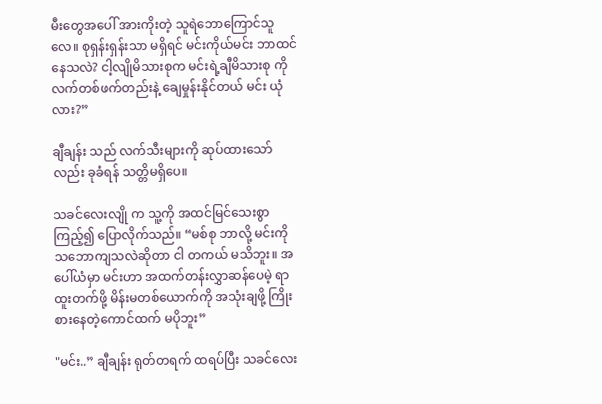မီးတွေအပေါ် အားကိုးတဲ့ သူရဲဘောကြောင်သူလေ။ စုရှန်းရှန်းသာ မရှိရင် မင်းကိုယ်မင်း ဘာထင်နေသလဲ? ငါ့လျိုမိသားစုက မင်းရဲ့ချီမိသားစု ကို လက်တစ်ဖက်တည်းနဲ့ ချေမှုန်းနိုင်တယ် မင်း ယုံလား?”

ချီချန်း သည် လက်သီးများကို ဆုပ်ထားသော်လည်း ခုခံရန် သတ္တိမရှိပေ။

သခင်လေးလျို က သူ့ကို အထင်မြင်သေးစွာ ကြည့်၍ ပြောလိုက်သည်။ “မစ်စု ဘာလို့ မင်းကို သဘောကျသလဲဆိုတာ ငါ တကယ် မသိဘူး။ အပေါ်ယံမှာ မင်းဟာ အထက်တန်းလွှာဆန်ပေမဲ့ ရာထူးတက်ဖို့ မိန်းမတစ်ယောက်ကို အသုံးချဖို့ ကြိုးစားနေတဲ့ကောင်ထက် မပိုဘူး”

"မင်း..” ချီချန်း ရုတ်တရက် ထရပ်ပြီး သခင်လေး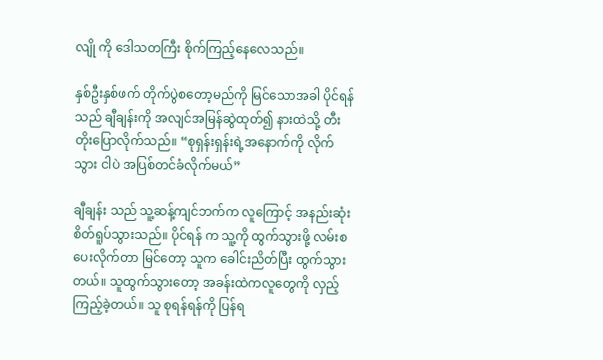လျို ကို ဒေါသတကြီး စိုက်ကြည့်နေလေသည်။

နှစ်ဦးနှစ်ဖက် တိုက်ပွဲစတော့မည်ကို မြင်သောအခါ ပိုင်ရန် သည် ချီချန်းကို အလျင်အမြန်ဆွဲထုတ်၍ နားထဲသို့ တီးတိုးပြောလိုက်သည်။ “စုရှန်းရှန်းရဲ့အနောက်ကို လိုက်သွား ငါပဲ အပြစ်တင်ခံလိုက်မယ်”

ချီချန်း သည် သူ့ဆန့်ကျင်ဘက်က လူကြောင့် အနည်းဆုံး စိတ်ရူပ်သွားသည်။ ပိုင်ရန် က သူ့ကို ထွက်သွားဖို့ လမ်းစပေးလိုက်တာ မြင်တော့ သူက ခေါင်းညိတ်ပြီး ထွက်သွားတယ်။ သူထွက်သွားတော့ အခန်းထဲကလူတွေကို လှည့်ကြည့်ခဲ့တယ်။ သူ စုရန်ရန်ကို ပြန်ရ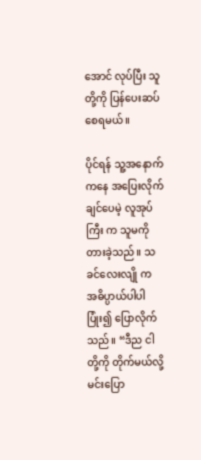အောင် လုပ်ပြီး သူတို့ကို ပြန်ပေးဆပ်စေရမယ်။

ပိုင်ရန် သူ့အနောက်ကနေ အပြေးလိုက်ချင်ပေမဲ့ လူအုပ်ကြီး က သူမကို တားခဲ့သည်။ သခင်လေးလျို က အဓိပ္ပာယ်ပါပါ ပြုံး၍ ပြောလိုက်သည်။ “ဒီည ငါတို့ကို တိုက်မယ်လို့ မင်းပြော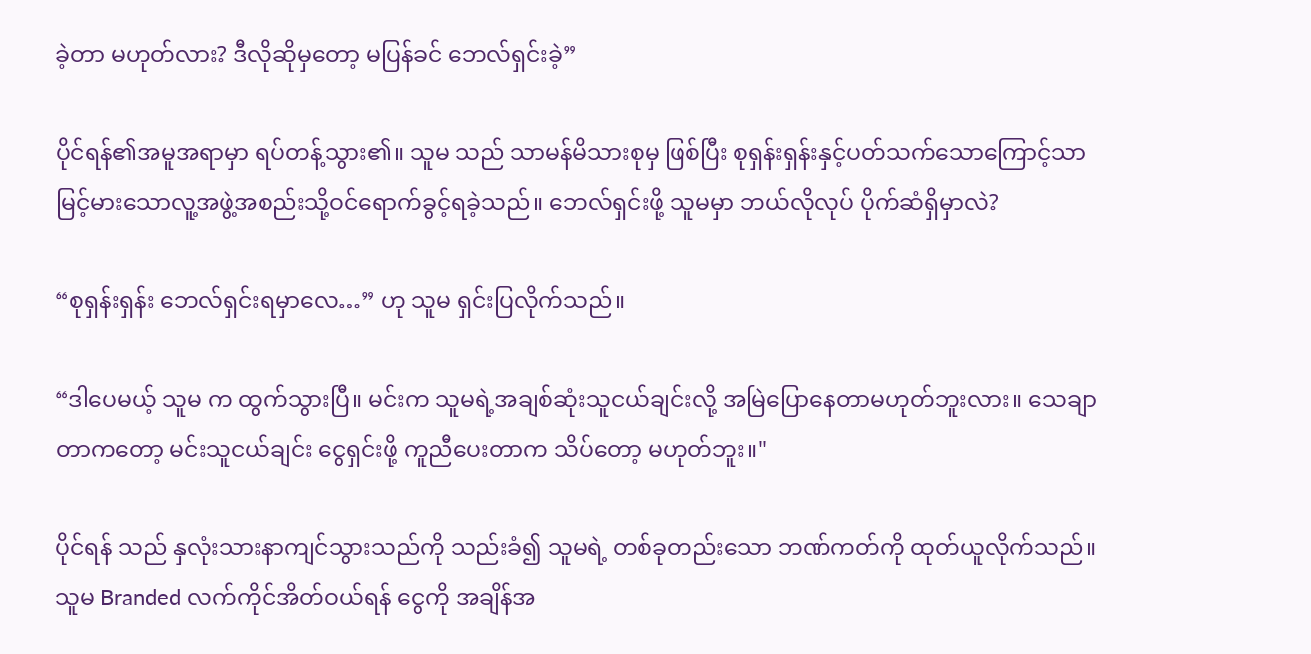ခဲ့တာ မဟုတ်လား? ဒီလိုဆိုမှတော့ မပြန်ခင် ဘေလ်ရှင်းခဲ့”

ပိုင်ရန်၏အမူအရာမှာ ရပ်တန့်သွား၏။ သူမ သည် သာမန်မိသားစုမှ ဖြစ်ပြီး စုရှန်းရှန်းနှင့်ပတ်သက်သောကြောင့်သာ မြင့်မားသောလူ့အဖွဲ့အစည်းသို့ဝင်ရောက်ခွင့်ရခဲ့သည်။ ဘေလ်ရှင်းဖို့ သူမမှာ ဘယ်လိုလုပ် ပိုက်ဆံရှိမှာလဲ?

“စုရှန်းရှန်း ဘေလ်ရှင်းရမှာလေ…” ဟု သူမ ရှင်းပြလိုက်သည်။

“ဒါပေမယ့် သူမ က ထွက်သွားပြီ။ မင်းက သူမရဲ့အချစ်ဆုံးသူငယ်ချင်းလို့ အမြဲပြောနေတာမဟုတ်ဘူးလား။ သေချာတာကတော့ မင်းသူငယ်ချင်း ငွေရှင်းဖို့ ကူညီပေးတာက သိပ်တော့ မဟုတ်ဘူး။"

ပိုင်ရန် သည် နှလုံးသားနာကျင်သွားသည်ကို သည်းခံ၍ သူမရဲ့ တစ်ခုတည်းသော ဘဏ်ကတ်ကို ထုတ်ယူလိုက်သည်။ သူမ Branded လက်ကိုင်အိတ်ဝယ်ရန် ငွေကို အချိန်အ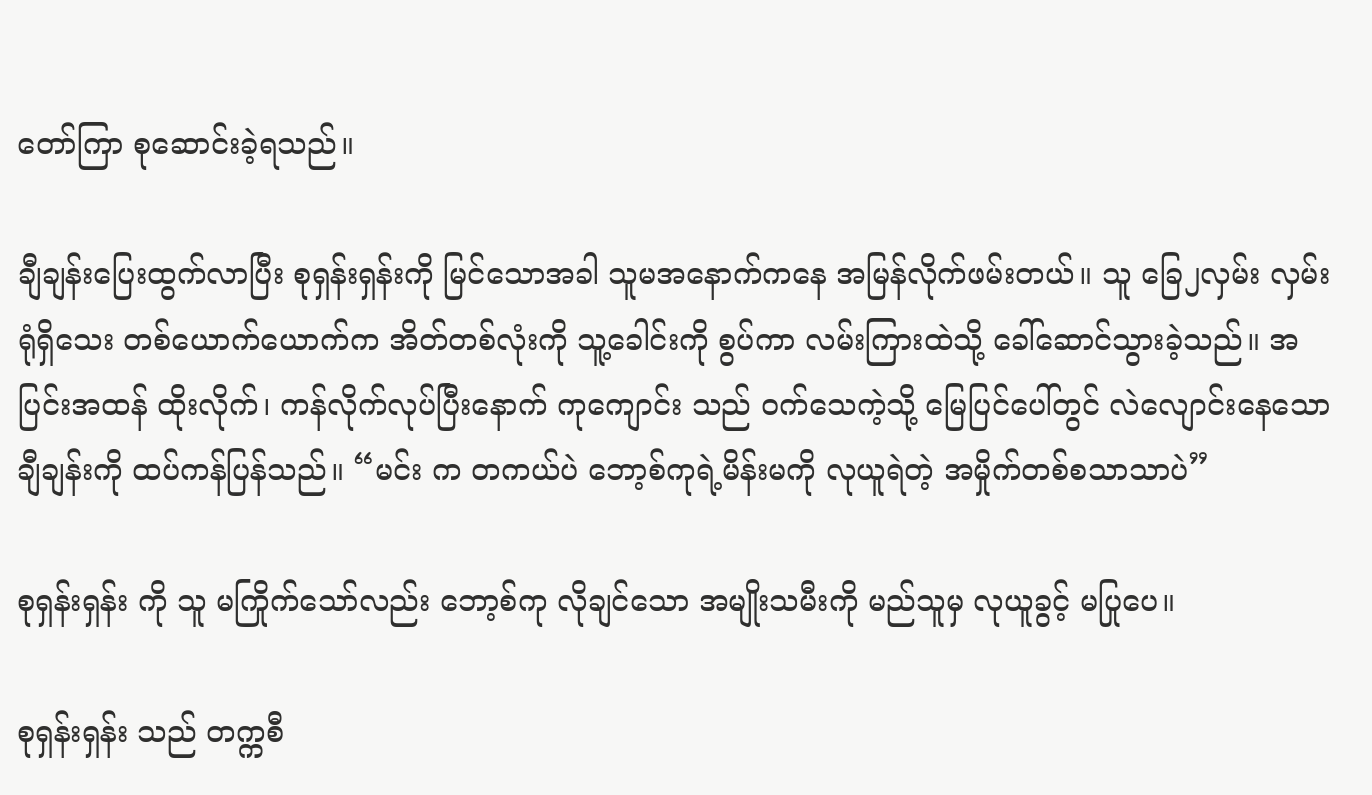တော်ကြာ စုဆောင်းခဲ့ရသည်။

ချီချန်းပြေးထွက်လာပြီး စုရှန်းရှန်းကို မြင်သောအခါ သူမအနောက်ကနေ အမြန်လိုက်ဖမ်းတယ်။ သူ ခြေ၂လှမ်း လှမ်းရုံရှိသေး တစ်ယောက်ယောက်က အိတ်တစ်လုံးကို သူ့ခေါင်းကို စွပ်ကာ လမ်းကြားထဲသို့ ခေါ်ဆောင်သွားခဲ့သည်။ အပြင်းအထန် ထိုးလိုက်၊ ကန်လိုက်လုပ်ပြီးနောက် ကုကျောင်း သည် ဝက်သေကဲ့သို့ မြေပြင်ပေါ်တွင် လဲလျောင်းနေသော ချီချန်းကို ထပ်ကန်ပြန်သည်။ “မင်း က တကယ်ပဲ ဘော့စ်ကုရဲ့မိန်းမကို လုယူရဲတဲ့ အမှိုက်တစ်စသာသာပဲ”

စုရှန်းရှန်း ကို သူ မကြိုက်သော်လည်း ‌ဘော့စ်ကု လိုချင်သော အမျိုးသမီးကို မည်သူမှ လုယူခွင့် မပြုပေ။

စုရှန်းရှန်း သည် တက္ကစီ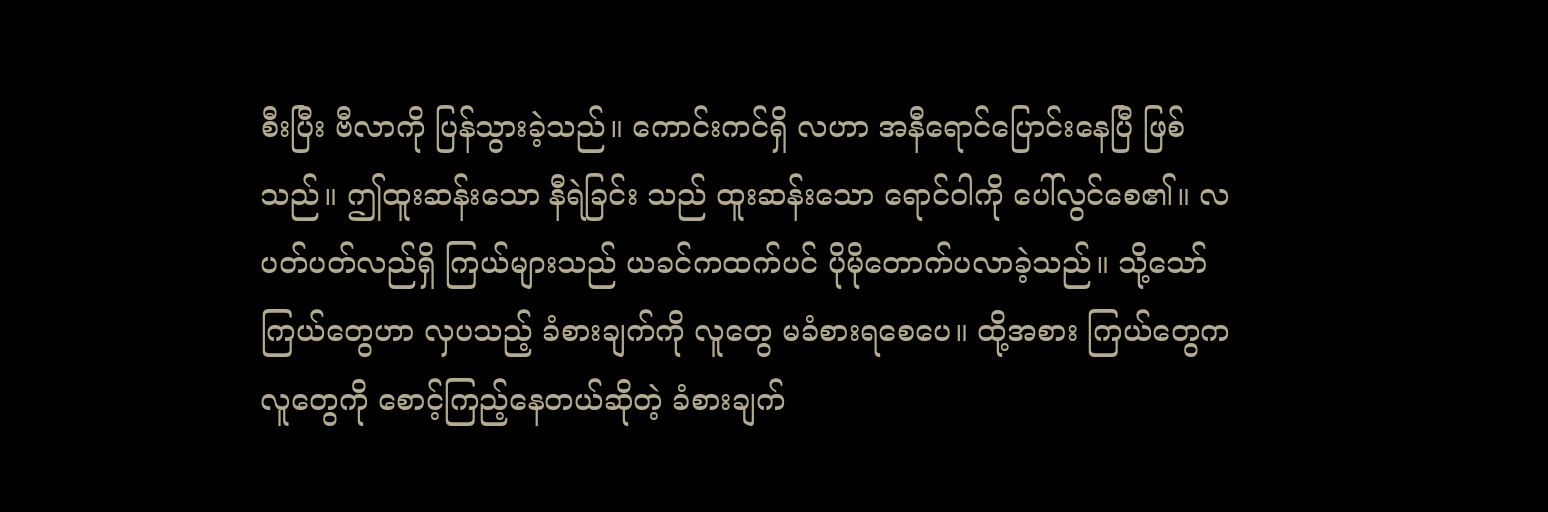စီးပြီး ဗီလာကို ပြန်သွားခဲ့သည်။ ကောင်းကင်ရှိ လဟာ အနီရောင်ပြောင်းနေပြီ ဖြစ်သည်။ ဤထူးဆန်းသော နီရဲခြင်း သည် ထူးဆန်းသော ရောင်ဝါကို ပေါ်လွင်စေ၏။ လပတ်ပတ်လည်ရှိ ကြယ်များသည် ယခင်ကထက်ပင် ပိုမိုတောက်ပလာခဲ့သည်။ သို့သော် ကြယ်တွေဟာ လှပသည့် ခံစားချက်ကို လူတွေ မခံစားရစေပေ။ ထို့အစား ကြယ်တွေက လူတွေကို စောင့်ကြည့်နေတယ်ဆိုတဲ့ ခံစားချက်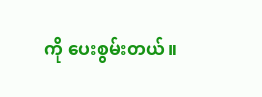ကို ပေးစွမ်းတယ်။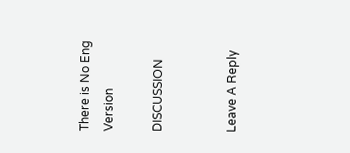There is No Eng Version

DISCUSSION


Leave A Reply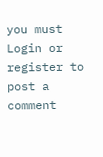you must Login or register to post a comment